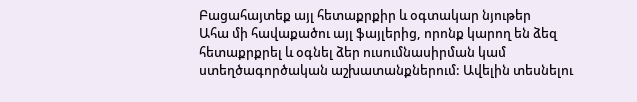Բացահայտեք այլ հետաքրքիր և օգտակար նյութեր
Ահա մի հավաքածու այլ ֆայլերից, որոնք կարող են ձեզ հետաքրքրել և օգնել ձեր ուսումնասիրման կամ ստեղծագործական աշխատանքներում: Ավելին տեսնելու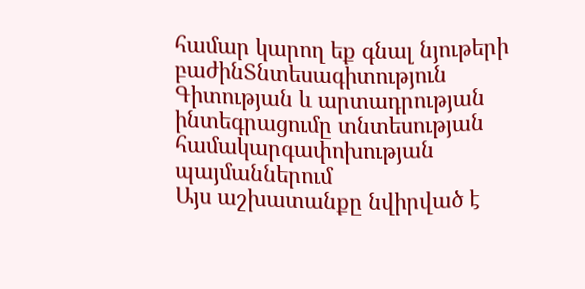համար կարող եք գնալ նյութերի բաժինՏնտեսագիտություն
Գիտության և արտադրության ինտեգրացումը տնտեսության համակարգափոխության պայմաններում
Այս աշխատանքը նվիրված է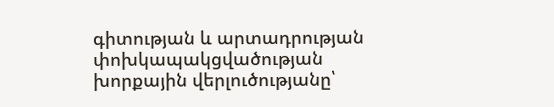գիտության և արտադրության փոխկապակցվածության խորքային վերլուծությանը՝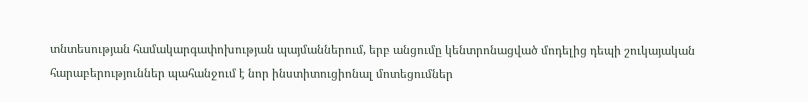տնտեսության համակարգափոխության պայմաններում, երբ անցումը կենտրոնացված մոդելից դեպի շուկայական հարաբերություններ պահանջում է նոր ինստիտուցիոնալ մոտեցումներ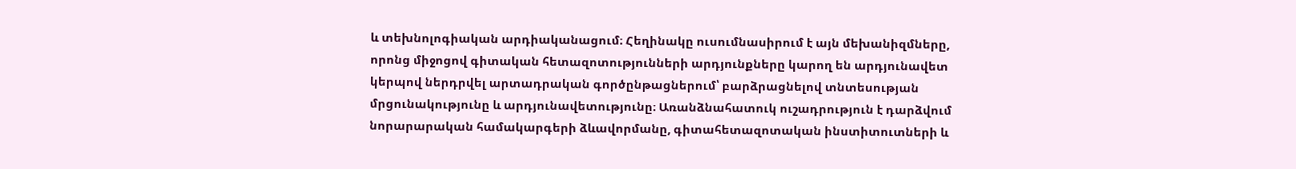և տեխնոլոգիական արդիականացում։ Հեղինակը ուսումնասիրում է այն մեխանիզմները, որոնց միջոցով գիտական հետազոտությունների արդյունքները կարող են արդյունավետ կերպով ներդրվել արտադրական գործընթացներում՝ բարձրացնելով տնտեսության մրցունակությունը և արդյունավետությունը։ Առանձնահատուկ ուշադրություն է դարձվում նորարարական համակարգերի ձևավորմանը, գիտահետազոտական ինստիտուտների և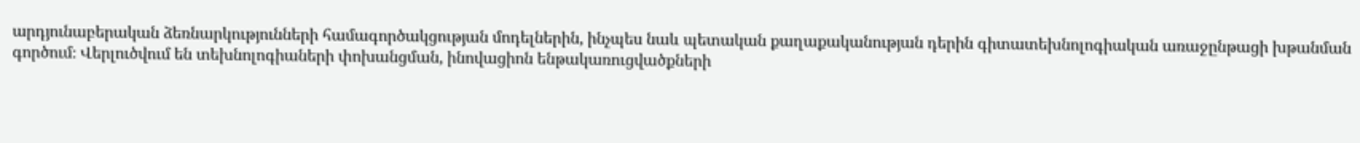արդյունաբերական ձեռնարկությունների համագործակցության մոդելներին, ինչպես նաև պետական քաղաքականության դերին գիտատեխնոլոգիական առաջընթացի խթանման գործում։ Վերլուծվում են տեխնոլոգիաների փոխանցման, ինովացիոն ենթակառուցվածքների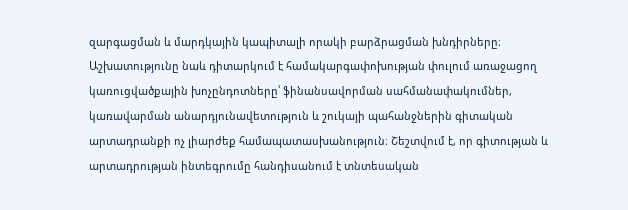զարգացման և մարդկային կապիտալի որակի բարձրացման խնդիրները։ Աշխատությունը նաև դիտարկում է համակարգափոխության փուլում առաջացող կառուցվածքային խոչընդոտները՝ ֆինանսավորման սահմանափակումներ, կառավարման անարդյունավետություն և շուկայի պահանջներին գիտական արտադրանքի ոչ լիարժեք համապատասխանություն։ Շեշտվում է, որ գիտության և արտադրության ինտեգրումը հանդիսանում է տնտեսական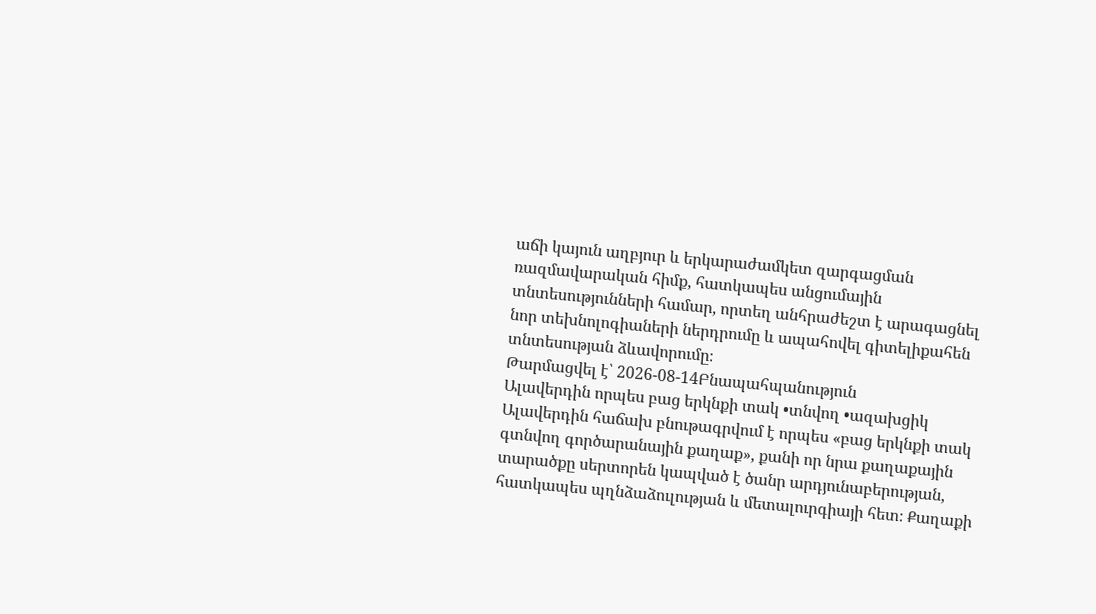աճի կայուն աղբյուր և երկարաժամկետ զարգացման ռազմավարական հիմք, հատկապես անցումային տնտեսությունների համար, որտեղ անհրաժեշտ է արագացնել նոր տեխնոլոգիաների ներդրումը և ապահովել գիտելիքահեն տնտեսության ձևավորումը։
Թարմացվել է՝ 2026-08-14Բնապահպանություն
Ալավերդին որպես բաց երկնքի տակ •տնվող •ազախցիկ
Ալավերդին հաճախ բնութագրվում է որպես «բաց երկնքի տակ գտնվող գործարանային քաղաք», քանի որ նրա քաղաքային տարածքը սերտորեն կապված է ծանր արդյունաբերության, հատկապես պղնձաձուլության և մետալուրգիայի հետ։ Քաղաքի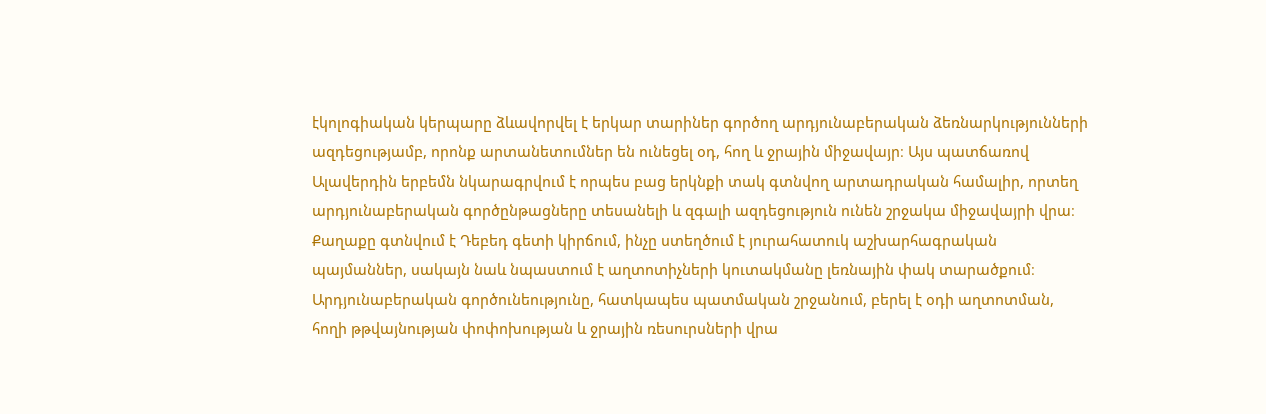էկոլոգիական կերպարը ձևավորվել է երկար տարիներ գործող արդյունաբերական ձեռնարկությունների ազդեցությամբ, որոնք արտանետումներ են ունեցել օդ, հող և ջրային միջավայր։ Այս պատճառով Ալավերդին երբեմն նկարագրվում է որպես բաց երկնքի տակ գտնվող արտադրական համալիր, որտեղ արդյունաբերական գործընթացները տեսանելի և զգալի ազդեցություն ունեն շրջակա միջավայրի վրա։ Քաղաքը գտնվում է Դեբեդ գետի կիրճում, ինչը ստեղծում է յուրահատուկ աշխարհագրական պայմաններ, սակայն նաև նպաստում է աղտոտիչների կուտակմանը լեռնային փակ տարածքում։ Արդյունաբերական գործունեությունը, հատկապես պատմական շրջանում, բերել է օդի աղտոտման, հողի թթվայնության փոփոխության և ջրային ռեսուրսների վրա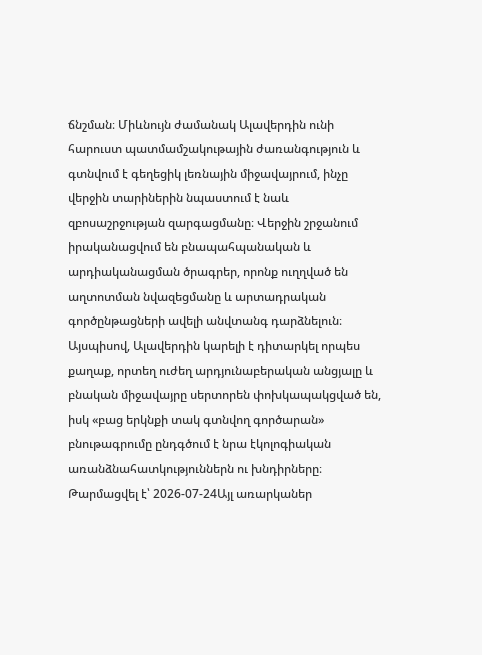ճնշման։ Միևնույն ժամանակ Ալավերդին ունի հարուստ պատմամշակութային ժառանգություն և գտնվում է գեղեցիկ լեռնային միջավայրում, ինչը վերջին տարիներին նպաստում է նաև զբոսաշրջության զարգացմանը։ Վերջին շրջանում իրականացվում են բնապահպանական և արդիականացման ծրագրեր, որոնք ուղղված են աղտոտման նվազեցմանը և արտադրական գործընթացների ավելի անվտանգ դարձնելուն։ Այսպիսով, Ալավերդին կարելի է դիտարկել որպես քաղաք, որտեղ ուժեղ արդյունաբերական անցյալը և բնական միջավայրը սերտորեն փոխկապակցված են, իսկ «բաց երկնքի տակ գտնվող գործարան» բնութագրումը ընդգծում է նրա էկոլոգիական առանձնահատկություններն ու խնդիրները։
Թարմացվել է՝ 2026-07-24Այլ առարկաներ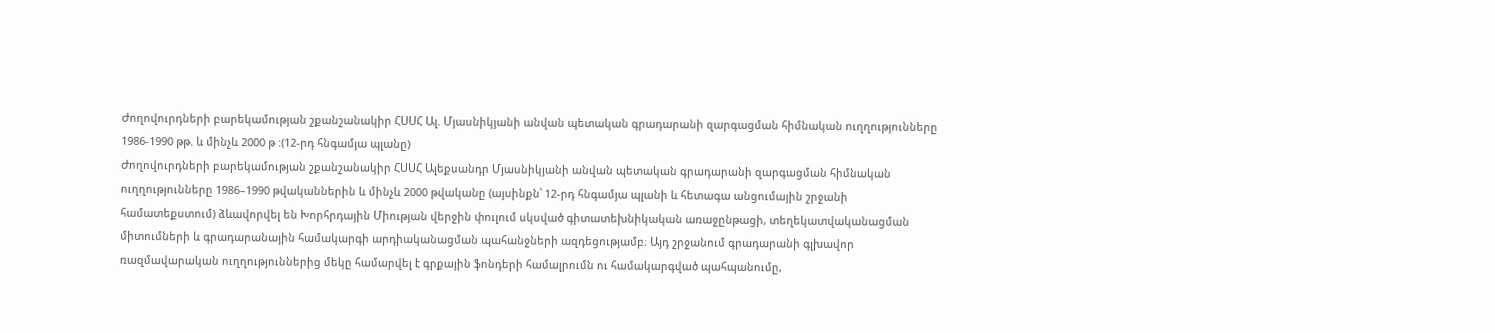Ժողովուրդների բարեկամության շքանշանակիր ՀՍՍՀ Ալ. Մյասնիկյանի անվան պետական գրադարանի զարգացման հիմնական ուղղությունները 1986-1990 թթ. և մինչև 2000 թ :(12-րդ հնգամյա պլանը)
Ժողովուրդների բարեկամության շքանշանակիր ՀՍՍՀ Ալեքսանդր Մյասնիկյանի անվան պետական գրադարանի զարգացման հիմնական ուղղությունները 1986–1990 թվականներին և մինչև 2000 թվականը (այսինքն՝ 12-րդ հնգամյա պլանի և հետագա անցումային շրջանի համատեքստում) ձևավորվել են Խորհրդային Միության վերջին փուլում սկսված գիտատեխնիկական առաջընթացի, տեղեկատվականացման միտումների և գրադարանային համակարգի արդիականացման պահանջների ազդեցությամբ։ Այդ շրջանում գրադարանի գլխավոր ռազմավարական ուղղություններից մեկը համարվել է գրքային ֆոնդերի համալրումն ու համակարգված պահպանումը,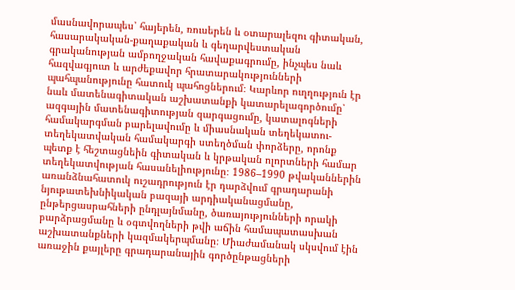մասնավորապես՝ հայերեն, ռուսերեն և օտարալեզու գիտական, հասարակական-քաղաքական և գեղարվեստական գրականության ամբողջական հավաքագրումը, ինչպես նաև հազվագյուտ և արժեքավոր հրատարակությունների պահպանությունը հատուկ պահոցներում։ Կարևոր ուղղություն էր նաև մատենագիտական աշխատանքի կատարելագործումը՝ ազգային մատենագիտության զարգացումը, կատալոգների համակարգման բարելավումը և միասնական տեղեկատու-տեղեկատվական համակարգի ստեղծման փորձերը, որոնք պետք է հեշտացնեին գիտական և կրթական ոլորտների համար տեղեկատվության հասանելիությունը։ 1986–1990 թվականներին առանձնահատուկ ուշադրություն էր դարձվում գրադարանի նյութատեխնիկական բազայի արդիականացմանը, ընթերցասրահների ընդլայնմանը, ծառայությունների որակի բարձրացմանը և օգտվողների թվի աճին համապատասխան աշխատանքների կազմակերպմանը։ Միաժամանակ սկսվում էին առաջին քայլերը գրադարանային գործընթացների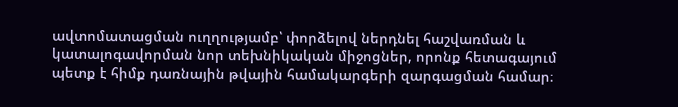ավտոմատացման ուղղությամբ՝ փորձելով ներդնել հաշվառման և կատալոգավորման նոր տեխնիկական միջոցներ, որոնք հետագայում պետք է հիմք դառնային թվային համակարգերի զարգացման համար։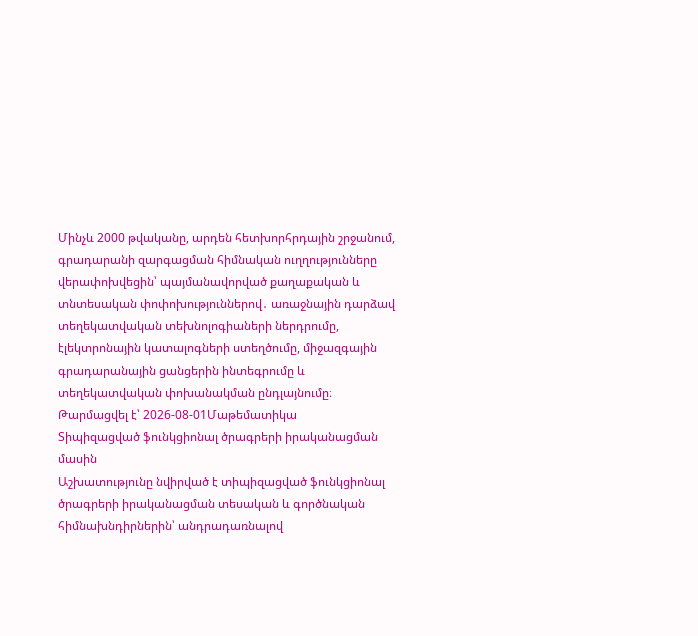Մինչև 2000 թվականը, արդեն հետխորհրդային շրջանում, գրադարանի զարգացման հիմնական ուղղությունները վերափոխվեցին՝ պայմանավորված քաղաքական և տնտեսական փոփոխություններով․ առաջնային դարձավ տեղեկատվական տեխնոլոգիաների ներդրումը, էլեկտրոնային կատալոգների ստեղծումը, միջազգային գրադարանային ցանցերին ինտեգրումը և տեղեկատվական փոխանակման ընդլայնումը։
Թարմացվել է՝ 2026-08-01Մաթեմատիկա
Տիպիզացված ֆունկցիոնալ ծրագրերի իրականացման մասին
Աշխատությունը նվիրված է տիպիզացված ֆունկցիոնալ ծրագրերի իրականացման տեսական և գործնական հիմնախնդիրներին՝ անդրադառնալով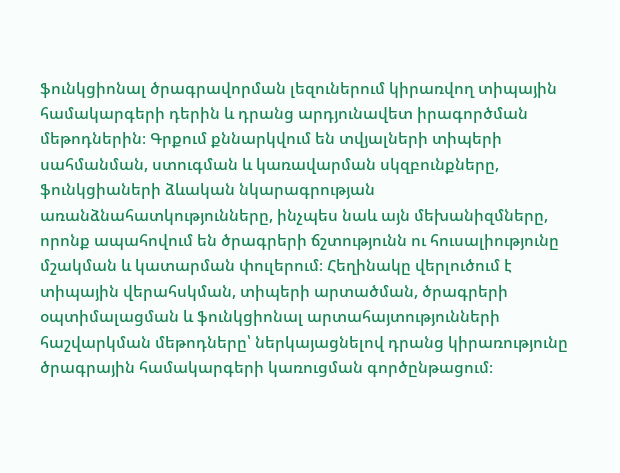ֆունկցիոնալ ծրագրավորման լեզուներում կիրառվող տիպային համակարգերի դերին և դրանց արդյունավետ իրագործման մեթոդներին։ Գրքում քննարկվում են տվյալների տիպերի սահմանման, ստուգման և կառավարման սկզբունքները, ֆունկցիաների ձևական նկարագրության առանձնահատկությունները, ինչպես նաև այն մեխանիզմները, որոնք ապահովում են ծրագրերի ճշտությունն ու հուսալիությունը մշակման և կատարման փուլերում։ Հեղինակը վերլուծում է տիպային վերահսկման, տիպերի արտածման, ծրագրերի օպտիմալացման և ֆունկցիոնալ արտահայտությունների հաշվարկման մեթոդները՝ ներկայացնելով դրանց կիրառությունը ծրագրային համակարգերի կառուցման գործընթացում։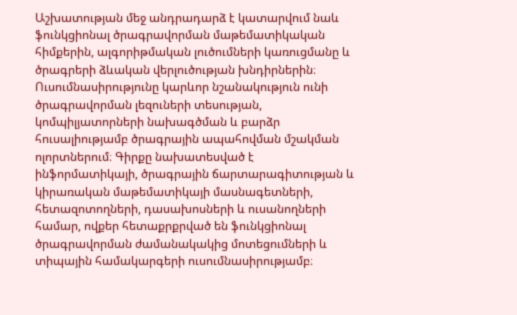Աշխատության մեջ անդրադարձ է կատարվում նաև ֆունկցիոնալ ծրագրավորման մաթեմատիկական հիմքերին, ալգորիթմական լուծումների կառուցմանը և ծրագրերի ձևական վերլուծության խնդիրներին։ Ուսումնասիրությունը կարևոր նշանակություն ունի ծրագրավորման լեզուների տեսության, կոմպիլյատորների նախագծման և բարձր հուսալիությամբ ծրագրային ապահովման մշակման ոլորտներում։ Գիրքը նախատեսված է ինֆորմատիկայի, ծրագրային ճարտարագիտության և կիրառական մաթեմատիկայի մասնագետների, հետազոտողների, դասախոսների և ուսանողների համար, ովքեր հետաքրքրված են ֆունկցիոնալ ծրագրավորման ժամանակակից մոտեցումների և տիպային համակարգերի ուսումնասիրությամբ։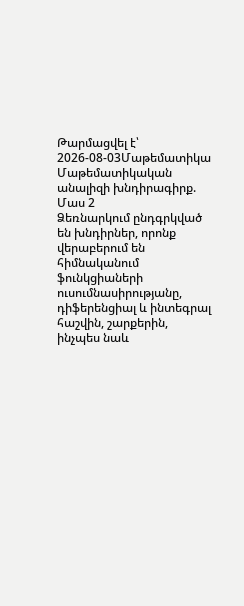Թարմացվել է՝ 2026-08-03Մաթեմատիկա
Մաթեմատիկական անալիզի խնդիրագիրք. Մաս 2
Ձեռնարկում ընդգրկված են խնդիրներ, որոնք վերաբերում են հիմնականում ֆունկցիաների ուսումնասիրությանը, դիֆերենցիալ և ինտեգրալ հաշվին, շարքերին, ինչպես նաև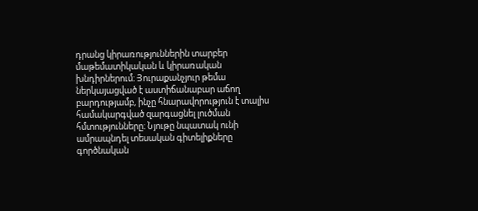դրանց կիրառություններին տարբեր մաթեմատիկական և կիրառական խնդիրներում։ Յուրաքանչյուր թեմա ներկայացված է աստիճանաբար աճող բարդությամբ, ինչը հնարավորություն է տալիս համակարգված զարգացնել լուծման հմտությունները։ Նյութը նպատակ ունի ամրապնդել տեսական գիտելիքները գործնական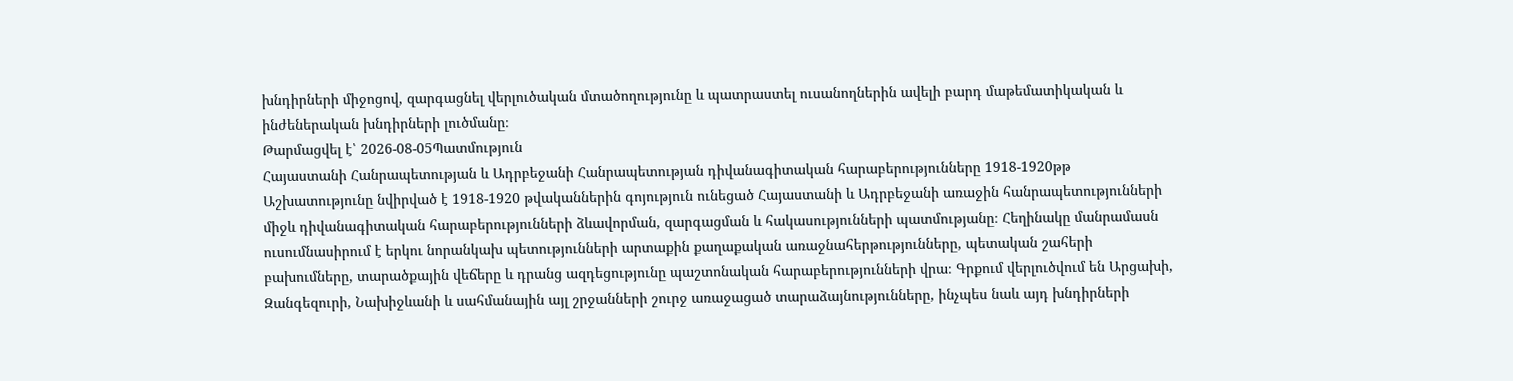խնդիրների միջոցով, զարգացնել վերլուծական մտածողությունը և պատրաստել ուսանողներին ավելի բարդ մաթեմատիկական և ինժեներական խնդիրների լուծմանը։
Թարմացվել է՝ 2026-08-05Պատմություն
Հայաստանի Հանրապետության և Ադրբեջանի Հանրապետության դիվանագիտական հարաբերությունները 1918-1920թթ
Աշխատությունը նվիրված է 1918-1920 թվականներին գոյություն ունեցած Հայաստանի և Ադրբեջանի առաջին հանրապետությունների միջև դիվանագիտական հարաբերությունների ձևավորման, զարգացման և հակասությունների պատմությանը։ Հեղինակը մանրամասն ուսումնասիրում է երկու նորանկախ պետությունների արտաքին քաղաքական առաջնահերթությունները, պետական շահերի բախումները, տարածքային վեճերը և դրանց ազդեցությունը պաշտոնական հարաբերությունների վրա։ Գրքում վերլուծվում են Արցախի, Զանգեզուրի, Նախիջևանի և սահմանային այլ շրջանների շուրջ առաջացած տարաձայնությունները, ինչպես նաև այդ խնդիրների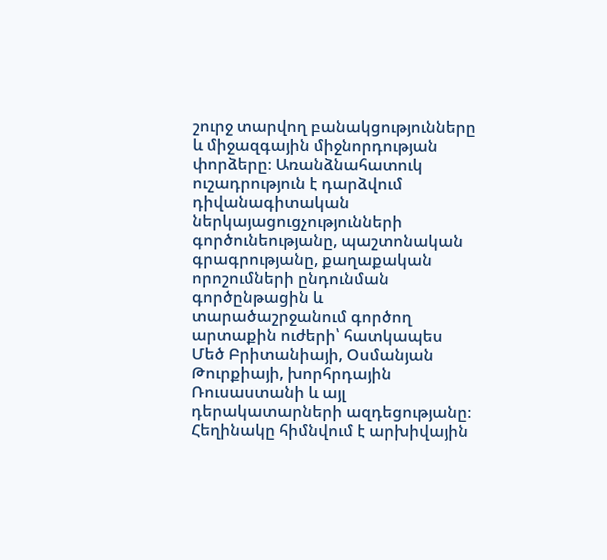շուրջ տարվող բանակցությունները և միջազգային միջնորդության փորձերը։ Առանձնահատուկ ուշադրություն է դարձվում դիվանագիտական ներկայացուցչությունների գործունեությանը, պաշտոնական գրագրությանը, քաղաքական որոշումների ընդունման գործընթացին և տարածաշրջանում գործող արտաքին ուժերի՝ հատկապես Մեծ Բրիտանիայի, Օսմանյան Թուրքիայի, խորհրդային Ռուսաստանի և այլ դերակատարների ազդեցությանը։ Հեղինակը հիմնվում է արխիվային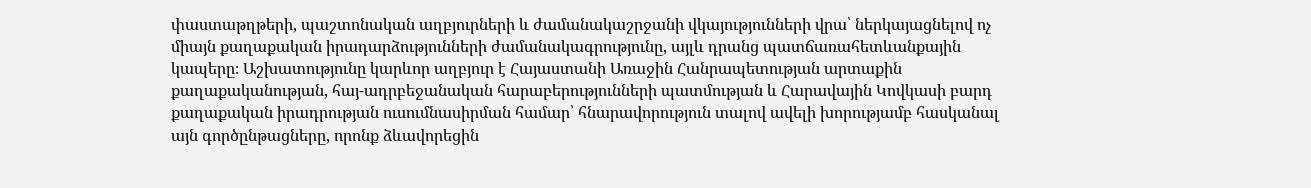փաստաթղթերի, պաշտոնական աղբյուրների և ժամանակաշրջանի վկայությունների վրա՝ ներկայացնելով ոչ միայն քաղաքական իրադարձությունների ժամանակագրությունը, այլև դրանց պատճառահետևանքային կապերը։ Աշխատությունը կարևոր աղբյուր է Հայաստանի Առաջին Հանրապետության արտաքին քաղաքականության, հայ-ադրբեջանական հարաբերությունների պատմության և Հարավային Կովկասի բարդ քաղաքական իրադրության ուսումնասիրման համար՝ հնարավորություն տալով ավելի խորությամբ հասկանալ այն գործընթացները, որոնք ձևավորեցին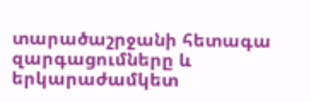տարածաշրջանի հետագա զարգացումները և երկարաժամկետ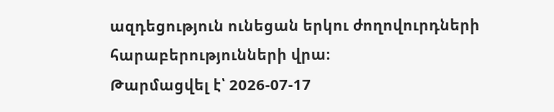ազդեցություն ունեցան երկու ժողովուրդների հարաբերությունների վրա։
Թարմացվել է՝ 2026-07-17